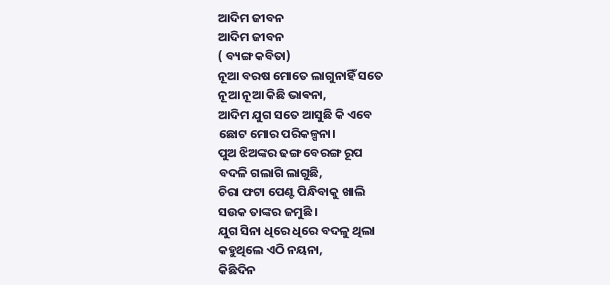ଆଦିମ ଜୀବନ
ଆଦିମ ଜୀବନ
( ବ୍ୟଙ୍ଗ କବିତା)
ନୂଆ ବରଷ ମୋତେ ଲାଗୁନାହିଁ ସତେ
ନୂଆ ନୂଆ କିଛି ଭାଵନା,
ଆଦିମ ଯୁଗ ସତେ ଆସୁଛି କି ଏବେ
ଛୋଟ ମୋର ପରିକଳ୍ପନା।
ପୁଅ ଝିଅଙ୍କର ଢଙ୍ଗ ବେରଙ୍ଗ ରୂପ
ବଦଳି ଗଲାଗି ଲାଗୁଛି,
ଚିରା ଫଟା ପେଣ୍ଟ ପିନ୍ଧିବାକୁ ଖାଲି
ସଉକ ତାଙ୍କର ଜମୁଛି ।
ଯୁଗ ସିନା ଧିରେ ଧିରେ ବଦଳୁ ଥିଲା
କହୁଥିଲେ ଏଠି ନୟନା,
କିଛିଦିନ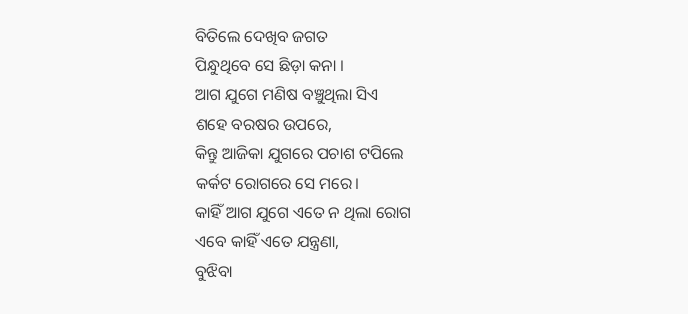ବିତିଲେ ଦେଖିବ ଜଗତ
ପିନ୍ଧୁଥିବେ ସେ ଛିଡ଼ା କନା ।
ଆଗ ଯୁଗେ ମଣିଷ ବଞ୍ଚୁଥିଲା ସିଏ
ଶହେ ବରଷର ଉପରେ,
କିନ୍ତୁ ଆଜିକା ଯୁଗରେ ପଚାଶ ଟପିଲେ
କର୍କଟ ରୋଗରେ ସେ ମରେ।
କାହିଁ ଆଗ ଯୁଗେ ଏତେ ନ ଥିଲା ରୋଗ
ଏବେ କାହିଁ ଏତେ ଯନ୍ତ୍ରଣା,
ବୁଝିବା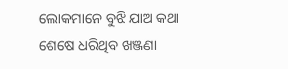ଲୋକମାନେ ବୁଝି ଯାଅ କଥା
ଶେଷେ ଧରିଥିବ ଖଞ୍ଜଣା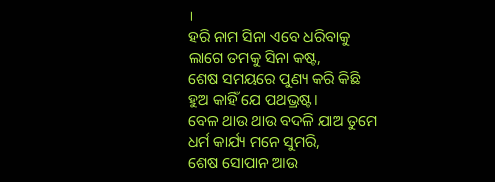।
ହରି ନାମ ସିନା ଏବେ ଧରିବାକୁ
ଲାଗେ ତମକୁ ସିନା କଷ୍ଟ,
ଶେଷ ସମୟରେ ପୁଣ୍ୟ କରି କିଛି
ହୁଅ କାହିଁ ଯେ ପଥଭ୍ରଷ୍ଟ।
ବେଳ ଥାଉ ଥାଉ ବଦଳି ଯାଅ ତୁମେ
ଧର୍ମ କାର୍ଯ୍ୟ ମନେ ସୁମରି,
ଶେଷ ସୋପାନ ଆଉ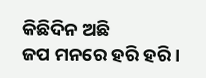କିଛିଦିନ ଅଛି
ଜପ ମନରେ ହରି ହରି ।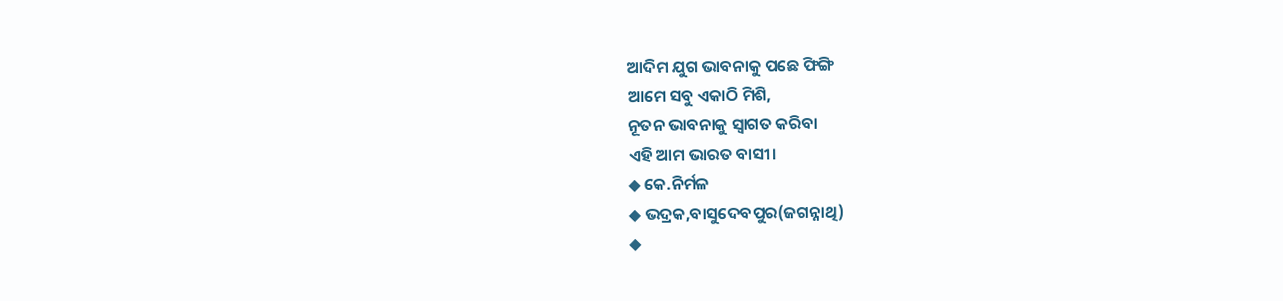ଆଦିମ ଯୁଗ ଭାବନାକୁ ପଛେ ଫିଙ୍ଗି
ଆମେ ସବୁ ଏକାଠି ମିଶି,
ନୂତନ ଭାବନାକୁ ସ୍ଵାଗତ କରିବା
ଏହି ଆମ ଭାରତ ବାସୀ।
◆ କେ.ନିର୍ମଳ
◆ ଭଦ୍ରକ,ବାସୁଦେବପୁର(ଜଗନ୍ନାଥି)
◆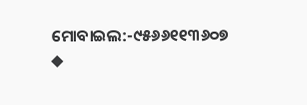ମୋବାଇଲ:-୯୫୬୬୧୧୩୬୦୭
◆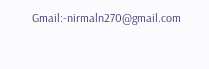Gmail:-nirmaln270@gmail.com